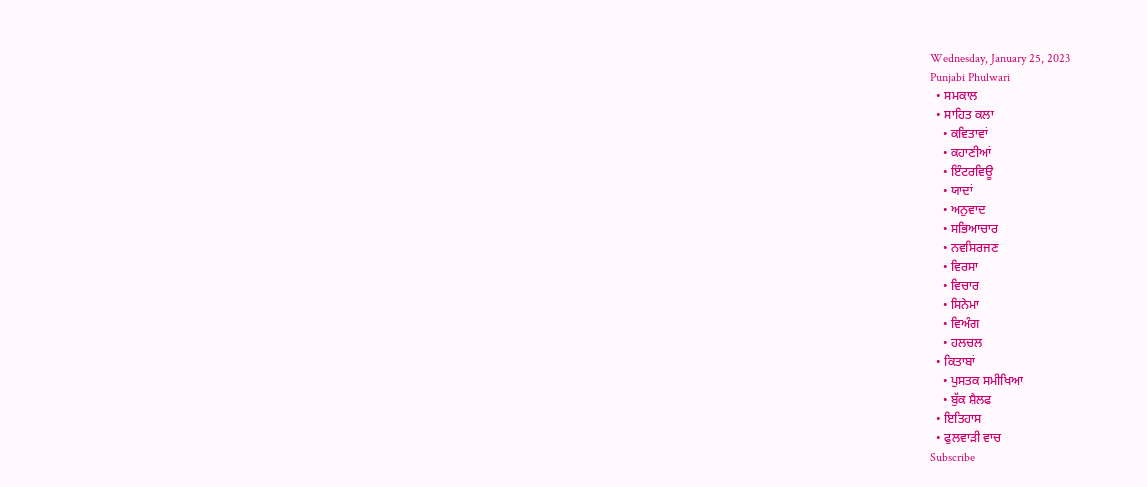Wednesday, January 25, 2023
Punjabi Phulwari
  • ਸਮਕਾਲ
  • ਸਾਹਿਤ ਕਲਾ
    • ਕਵਿਤਾਵਾਂ
    • ਕਹਾਣੀਆਂ
    • ਇੰਟਰਵਿਊ
    • ਯਾਦਾਂ
    • ਅਨੁਵਾਦ
    • ਸਭਿਆਚਾਰ
    • ਨਵਸਿਰਜਣ
    • ਵਿਰਸਾ
    • ਵਿਚਾਰ
    • ਸਿਨੇਮਾ
    • ਵਿਅੰਗ
    • ਹਲਚਲ
  • ਕਿਤਾਬਾਂ
    • ਪੁਸਤਕ ਸਮੀਖਿਆ
    • ਬੁੱਕ ਸ਼ੈਲਫ
  • ਇਤਿਹਾਸ
  • ਫੁਲਵਾੜੀ ਵਾਚ
Subscribe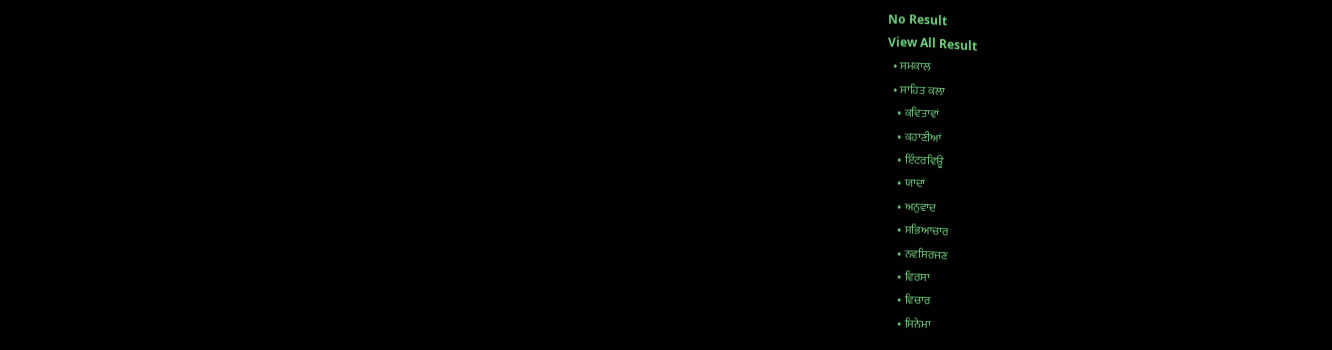No Result
View All Result
  • ਸਮਕਾਲ
  • ਸਾਹਿਤ ਕਲਾ
    • ਕਵਿਤਾਵਾਂ
    • ਕਹਾਣੀਆਂ
    • ਇੰਟਰਵਿਊ
    • ਯਾਦਾਂ
    • ਅਨੁਵਾਦ
    • ਸਭਿਆਚਾਰ
    • ਨਵਸਿਰਜਣ
    • ਵਿਰਸਾ
    • ਵਿਚਾਰ
    • ਸਿਨੇਮਾ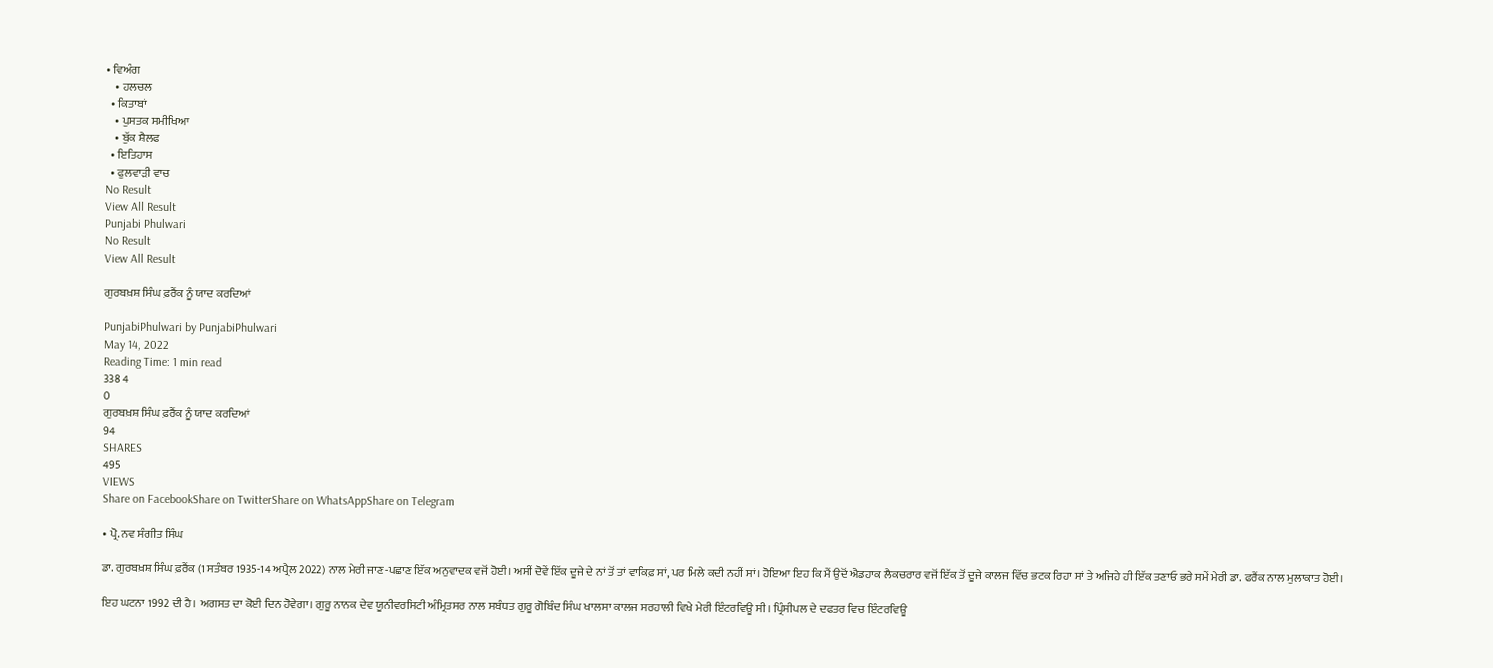• ਵਿਅੰਗ
    • ਹਲਚਲ
  • ਕਿਤਾਬਾਂ
    • ਪੁਸਤਕ ਸਮੀਖਿਆ
    • ਬੁੱਕ ਸ਼ੈਲਫ
  • ਇਤਿਹਾਸ
  • ਫੁਲਵਾੜੀ ਵਾਚ
No Result
View All Result
Punjabi Phulwari
No Result
View All Result

ਗੁਰਬਖ਼ਸ਼ ਸਿੰਘ ਫ਼ਰੈਂਕ ਨੂੰ ਯਾਦ ਕਰਦਿਆਂ

PunjabiPhulwari by PunjabiPhulwari
May 14, 2022
Reading Time: 1 min read
338 4
0
ਗੁਰਬਖ਼ਸ਼ ਸਿੰਘ ਫ਼ਰੈਂਕ ਨੂੰ ਯਾਦ ਕਰਦਿਆਂ
94
SHARES
495
VIEWS
Share on FacebookShare on TwitterShare on WhatsAppShare on Telegram

• ਪ੍ਰੋ. ਨਵ ਸੰਗੀਤ ਸਿੰਘ

ਡਾ. ਗੁਰਬਖ਼ਸ਼ ਸਿੰਘ ਫ਼ਰੈਂਕ (1 ਸਤੰਬਰ 1935-14 ਅਪ੍ਰੈਲ 2022) ਨਾਲ ਮੇਰੀ ਜਾਣ-ਪਛਾਣ ਇੱਕ ਅਨੁਵਾਦਕ ਵਜੋਂ ਹੋਈ। ਅਸੀਂ ਦੋਵੇਂ ਇੱਕ ਦੂਜੇ ਦੇ ਨਾਂ ਤੋਂ ਤਾਂ ਵਾਕਿਫ਼ ਸਾਂ, ਪਰ ਮਿਲੇ ਕਦੀ ਨਹੀਂ ਸਾਂ। ਹੋਇਆ ਇਹ ਕਿ ਮੈਂ ਉਦੋਂ ਐਡਹਾਕ ਲੈਕਚਰਾਰ ਵਜੋਂ ਇੱਕ ਤੋਂ ਦੂਜੇ ਕਾਲਜ ਵਿੱਚ ਭਟਕ ਰਿਹਾ ਸਾਂ ਤੇ ਅਜਿਹੇ ਹੀ ਇੱਕ ਤਣਾਓ ਭਰੇ ਸਮੇਂ ਮੇਰੀ ਡਾ. ਫਰੈਂਕ ਨਾਲ ਮੁਲਾਕਾਤ ਹੋਈ।

ਇਹ ਘਟਨਾ 1992 ਦੀ ਹੈ। ਅਗਸਤ ਦਾ ਕੋਈ ਦਿਨ ਹੋਵੇਗਾ। ਗੁਰੂ ਨਾਨਕ ਦੇਵ ਯੂਨੀਵਰਸਿਟੀ ਅੰਮ੍ਰਿਤਸਰ ਨਾਲ ਸਬੰਧਤ ਗੁਰੂ ਗੋਬਿੰਦ ਸਿੰਘ ਖਾਲਸਾ ਕਾਲਜ ਸਰਹਾਲੀ ਵਿਖੇ ਮੇਰੀ ਇੰਟਰਵਿਊ ਸੀ। ਪ੍ਰਿੰਸੀਪਲ ਦੇ ਦਫਤਰ ਵਿਚ ਇੰਟਰਵਿਊ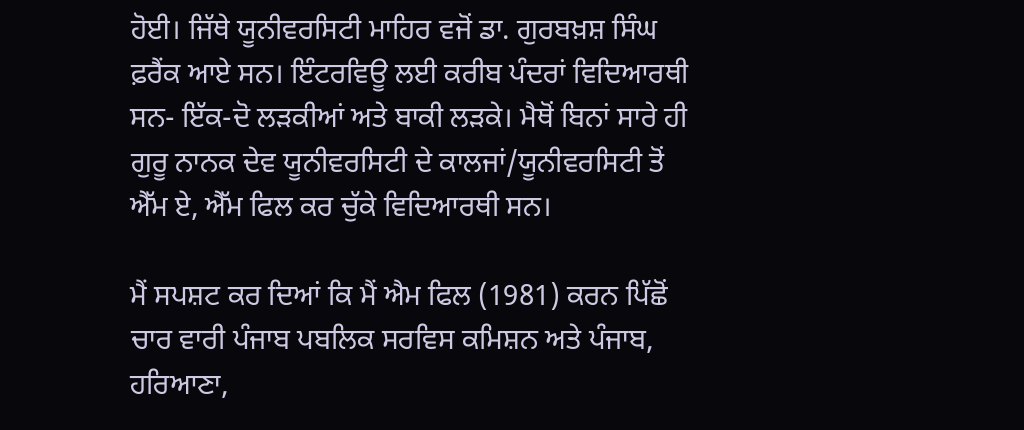ਹੋਈ। ਜਿੱਥੇ ਯੂਨੀਵਰਸਿਟੀ ਮਾਹਿਰ ਵਜੋਂ ਡਾ. ਗੁਰਬਖ਼ਸ਼ ਸਿੰਘ ਫ਼ਰੈਂਕ ਆਏ ਸਨ। ਇੰਟਰਵਿਊ ਲਈ ਕਰੀਬ ਪੰਦਰਾਂ ਵਿਦਿਆਰਥੀ ਸਨ- ਇੱਕ-ਦੋ ਲੜਕੀਆਂ ਅਤੇ ਬਾਕੀ ਲੜਕੇ। ਮੈਥੋਂ ਬਿਨਾਂ ਸਾਰੇ ਹੀ ਗੁਰੂ ਨਾਨਕ ਦੇਵ ਯੂਨੀਵਰਸਿਟੀ ਦੇ ਕਾਲਜਾਂ/ਯੂਨੀਵਰਸਿਟੀ ਤੋਂ ਐੱਮ ਏ, ਐੱਮ ਫਿਲ ਕਰ ਚੁੱਕੇ ਵਿਦਿਆਰਥੀ ਸਨ।

ਮੈਂ ਸਪਸ਼ਟ ਕਰ ਦਿਆਂ ਕਿ ਮੈਂ ਐਮ ਫਿਲ (1981) ਕਰਨ ਪਿੱਛੋਂ ਚਾਰ ਵਾਰੀ ਪੰਜਾਬ ਪਬਲਿਕ ਸਰਵਿਸ ਕਮਿਸ਼ਨ ਅਤੇ ਪੰਜਾਬ, ਹਰਿਆਣਾ,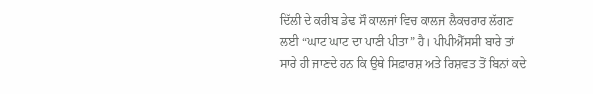ਦਿੱਲੀ ਦੇ ਕਰੀਬ ਡੇਢ ਸੌ ਕਾਲਜਾਂ ਵਿਚ ਕਾਲਜ ਲੈਕਚਰਾਰ ਲੱਗਣ ਲਈ “ਘਾਟ ਘਾਟ ਦਾ ਪਾਣੀ ਪੀਤਾ” ਹੈ। ਪੀਪੀਐੱਸਸੀ ਬਾਰੇ ਤਾਂ ਸਾਰੇ ਹੀ ਜਾਣਦੇ ਹਨ ਕਿ ਉਥੇ ਸਿਫ਼ਾਰਸ਼ ਅਤੇ ਰਿਸ਼ਵਤ ਤੋਂ ਬਿਨਾਂ ਕਦੇ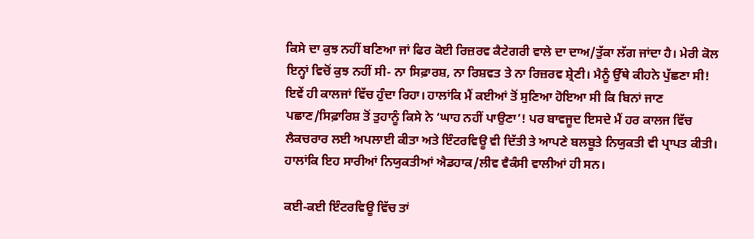ਕਿਸੇ ਦਾ ਕੁਝ ਨਹੀਂ ਬਣਿਆ ਜਾਂ ਫਿਰ ਕੋਈ ਰਿਜ਼ਰਵ ਕੈਟੇਗਰੀ ਵਾਲੇ ਦਾ ਦਾਅ/ਤੁੱਕਾ ਲੱਗ ਜਾਂਦਾ ਹੈ। ਮੇਰੀ ਕੋਲ ਇਨ੍ਹਾਂ ਵਿਚੋਂ ਕੁਝ ਨਹੀਂ ਸੀ- ਨਾ ਸਿਫ਼ਾਰਸ਼, ਨਾ ਰਿਸ਼ਵਤ ਤੇ ਨਾ ਰਿਜ਼ਰਵ ਸ਼੍ਰੇਣੀ। ਮੈਨੂੰ ਉੱਥੇ ਕੀਹਨੇ ਪੁੱਛਣਾ ਸੀ! ਇਵੇਂ ਹੀ ਕਾਲਜਾਂ ਵਿੱਚ ਹੁੰਦਾ ਰਿਹਾ। ਹਾਲਾਂਕਿ ਮੈਂ ਕਈਆਂ ਤੋਂ ਸੁਣਿਆ ਹੋਇਆ ਸੀ ਕਿ ਬਿਨਾਂ ਜਾਣ ਪਛਾਣ/ਸਿਫ਼ਾਰਿਸ਼ ਤੋਂ ਤੁਹਾਨੂੰ ਕਿਸੇ ਨੇ ‘ਘਾਹ ਨਹੀਂ ਪਾਉਣਾ’! ਪਰ ਬਾਵਜੂਦ ਇਸਦੇ ਮੈਂ ਹਰ ਕਾਲਜ ਵਿੱਚ ਲੈਕਚਰਾਰ ਲਈ ਅਪਲਾਈ ਕੀਤਾ ਅਤੇ ਇੰਟਰਵਿਊ ਵੀ ਦਿੱਤੀ ਤੇ ਆਪਣੇ ਬਲਬੂਤੇ ਨਿਯੁਕਤੀ ਵੀ ਪ੍ਰਾਪਤ ਕੀਤੀ। ਹਾਲਾਂਕਿ ਇਹ ਸਾਰੀਆਂ ਨਿਯੁਕਤੀਆਂ ਐਡਹਾਕ/ਲੀਵ ਵੈਕੰਸੀ ਵਾਲੀਆਂ ਹੀ ਸਨ।

ਕਈ-ਕਈ ਇੰਟਰਵਿਊ ਵਿੱਚ ਤਾਂ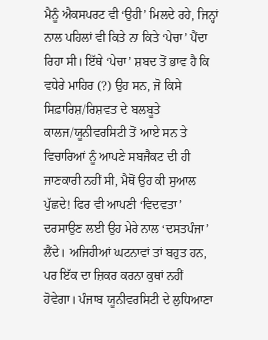ਮੈਨੂੰ ਐਕਸਪਰਟ ਵੀ ‘ਉਹੀ’ ਮਿਲਦੇ ਰਹੇ, ਜਿਨ੍ਹਾਂ ਨਾਲ ਪਹਿਲਾਂ ਵੀ ਕਿਤੇ ਨਾ ਕਿਤੇ ‘ਪੇਚਾ’ ਪੈਂਦਾ ਰਿਹਾ ਸੀ। ਇੱਥੇ ‘ਪੇਚਾ’ ਸ਼ਬਦ ਤੋਂ ਭਾਵ ਹੈ ਕਿ ਵਧੇਰੇ ਮਾਹਿਰ (?) ਉਹ ਸਨ, ਜੋ ਕਿਸੇ ਸਿਫ਼ਾਰਿਸ਼/ਰਿਸ਼ਵਤ ਦੇ ਬਲਬੂਤੇ ਕਾਲਜ/ਯੂਨੀਵਰਸਿਟੀ ਤੋਂ ਆਏ ਸਨ ਤੇ ਵਿਚਾਰਿਆਂ ਨੂੰ ਆਪਣੇ ਸਬਜੈਕਟ ਦੀ ਹੀ ਜਾਣਕਾਰੀ ਨਹੀਂ ਸੀ, ਮੈਥੋਂ ਉਹ ਕੀ ਸੁਆਲ ਪੁੱਛਦੇ! ਫਿਰ ਵੀ ਆਪਣੀ ‘ਵਿਦਵਤਾ’ ਦਰਸਾਉਣ ਲਈ ਉਹ ਮੇਰੇ ਨਾਲ ‘ਦਸਤਪੰਜਾ’ ਲੈਂਦੇ। ਅਜਿਹੀਆਂ ਘਟਨਾਵਾਂ ਤਾਂ ਬਹੁਤ ਹਨ, ਪਰ ਇੱਕ ਦਾ ਜ਼ਿਕਰ ਕਰਨਾ ਕੁਥਾਂ ਨਹੀਂ ਹੋਵੇਗਾ। ਪੰਜਾਬ ਯੂਨੀਵਰਸਿਟੀ ਦੇ ਲੁਧਿਆਣਾ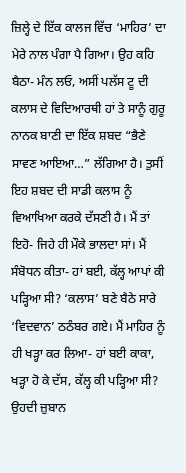ਜ਼ਿਲ੍ਹੇ ਦੇ ਇੱਕ ਕਾਲਜ ਵਿੱਚ ‘ਮਾਹਿਰ’ ਦਾ ਮੇਰੇ ਨਾਲ ਪੰਗਾ ਪੈ ਗਿਆ। ਉਹ ਕਹਿ ਬੈਠਾ- ਮੰਨ ਲਓ, ਅਸੀਂ ਪਲੱਸ ਟੂ ਦੀ ਕਲਾਸ ਦੇ ਵਿਦਿਆਰਥੀ ਹਾਂ ਤੇ ਸਾਨੂੰ ਗੁਰੂ ਨਾਨਕ ਬਾਣੀ ਦਾ ਇੱਕ ਸ਼ਬਦ “ਭੈਣੇ ਸਾਵਣ ਆਇਆ…” ਲੱਗਿਆ ਹੈ। ਤੁਸੀਂ ਇਹ ਸ਼ਬਦ ਦੀ ਸਾਡੀ ਕਲਾਸ ਨੂੰ ਵਿਆਖਿਆ ਕਰਕੇ ਦੱਸਣੀ ਹੈ। ਮੈਂ ਤਾਂ ਇਹੋ- ਜਿਹੇ ਹੀ ਮੌਕੇ ਭਾਲਦਾ ਸਾਂ। ਮੈਂ ਸੰਬੋਧਨ ਕੀਤਾ- ਹਾਂ ਬਈ, ਕੱਲ੍ਹ ਆਪਾਂ ਕੀ ਪੜ੍ਹਿਆ ਸੀ? ‘ਕਲਾਸ’ ਬਣੇ ਬੈਠੇ ਸਾਰੇ ‘ਵਿਦਵਾਨ’ ਠਠੰਬਰ ਗਏ। ਮੈਂ ਮਾਹਿਰ ਨੂੰ ਹੀ ਖੜ੍ਹਾ ਕਰ ਲਿਆ- ਹਾਂ ਬਈ ਕਾਕਾ, ਖੜ੍ਹਾ ਹੋ ਕੇ ਦੱਸ, ਕੱਲ੍ਹ ਕੀ ਪੜ੍ਹਿਆ ਸੀ? ਉਹਦੀ ਜ਼ੁਬਾਨ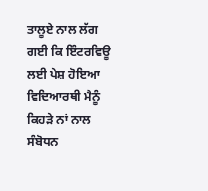ਤਾਲੂਏ ਨਾਲ ਲੱਗ ਗਈ ਕਿ ਇੰਟਰਵਿਊ ਲਈ ਪੇਸ਼ ਹੋਇਆ ਵਿਦਿਆਰਥੀ ਮੈਨੂੰ ਕਿਹੜੇ ਨਾਂ ਨਾਲ ਸੰਬੋਧਨ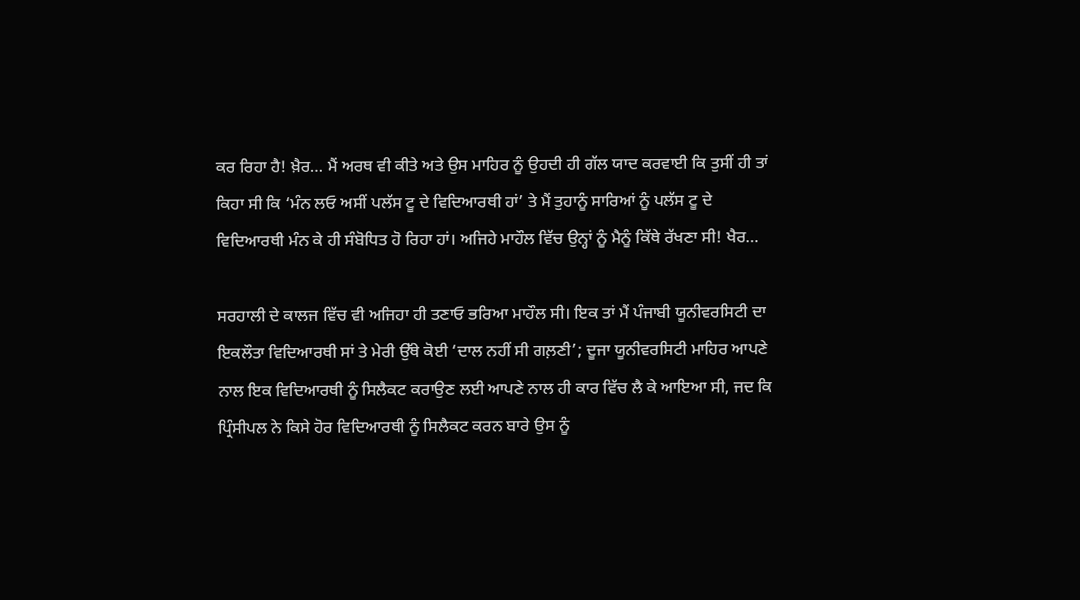ਕਰ ਰਿਹਾ ਹੈ! ਖ਼ੈਰ… ਮੈਂ ਅਰਥ ਵੀ ਕੀਤੇ ਅਤੇ ਉਸ ਮਾਹਿਰ ਨੂੰ ਉਹਦੀ ਹੀ ਗੱਲ ਯਾਦ ਕਰਵਾਈ ਕਿ ਤੁਸੀਂ ਹੀ ਤਾਂ ਕਿਹਾ ਸੀ ਕਿ ‘ਮੰਨ ਲਓ ਅਸੀਂ ਪਲੱਸ ਟੂ ਦੇ ਵਿਦਿਆਰਥੀ ਹਾਂ’ ਤੇ ਮੈਂ ਤੁਹਾਨੂੰ ਸਾਰਿਆਂ ਨੂੰ ਪਲੱਸ ਟੂ ਦੇ ਵਿਦਿਆਰਥੀ ਮੰਨ ਕੇ ਹੀ ਸੰਬੋਧਿਤ ਹੋ ਰਿਹਾ ਹਾਂ। ਅਜਿਹੇ ਮਾਹੌਲ ਵਿੱਚ ਉਨ੍ਹਾਂ ਨੂੰ ਮੈਨੂੰ ਕਿੱਥੇ ਰੱਖਣਾ ਸੀ! ਖੈਰ…

ਸਰਹਾਲੀ ਦੇ ਕਾਲਜ ਵਿੱਚ ਵੀ ਅਜਿਹਾ ਹੀ ਤਣਾਓ ਭਰਿਆ ਮਾਹੌਲ ਸੀ। ਇਕ ਤਾਂ ਮੈਂ ਪੰਜਾਬੀ ਯੂਨੀਵਰਸਿਟੀ ਦਾ ਇਕਲੌਤਾ ਵਿਦਿਆਰਥੀ ਸਾਂ ਤੇ ਮੇਰੀ ਉੱਥੇ ਕੋਈ ‘ਦਾਲ ਨਹੀਂ ਸੀ ਗਲ਼ਣੀ’; ਦੂਜਾ ਯੂਨੀਵਰਸਿਟੀ ਮਾਹਿਰ ਆਪਣੇ ਨਾਲ ਇਕ ਵਿਦਿਆਰਥੀ ਨੂੰ ਸਿਲੈਕਟ ਕਰਾਉਣ ਲਈ ਆਪਣੇ ਨਾਲ ਹੀ ਕਾਰ ਵਿੱਚ ਲੈ ਕੇ ਆਇਆ ਸੀ, ਜਦ ਕਿ ਪ੍ਰਿੰਸੀਪਲ ਨੇ ਕਿਸੇ ਹੋਰ ਵਿਦਿਆਰਥੀ ਨੂੰ ਸਿਲੈਕਟ ਕਰਨ ਬਾਰੇ ਉਸ ਨੂੰ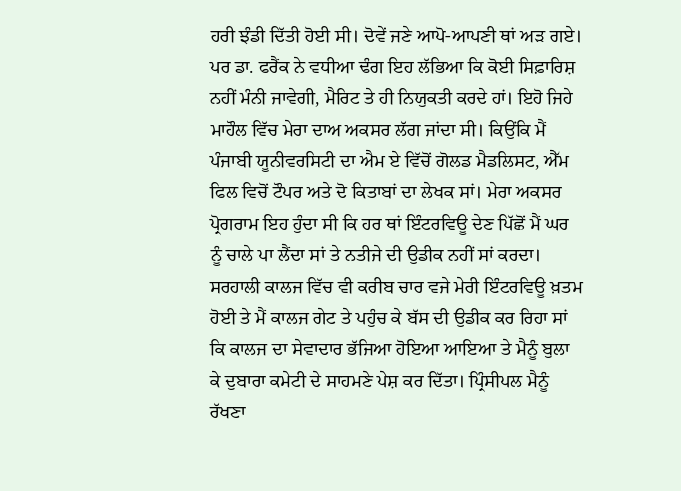ਹਰੀ ਝੰਡੀ ਦਿੱਤੀ ਹੋਈ ਸੀ। ਦੋਵੇਂ ਜਣੇ ਆਪੋ-ਆਪਣੀ ਥਾਂ ਅੜ ਗਏ। ਪਰ ਡਾ. ਫਰੈਂਕ ਨੇ ਵਧੀਆ ਢੰਗ ਇਹ ਲੱਭਿਆ ਕਿ ਕੋਈ ਸਿਫ਼ਾਰਿਸ਼ ਨਹੀਂ ਮੰਨੀ ਜਾਵੇਗੀ, ਮੈਰਿਟ ਤੇ ਹੀ ਨਿਯੁਕਤੀ ਕਰਦੇ ਹਾਂ। ਇਹੋ ਜਿਹੇ ਮਾਹੌਲ ਵਿੱਚ ਮੇਰਾ ਦਾਅ ਅਕਸਰ ਲੱਗ ਜਾਂਦਾ ਸੀ। ਕਿਉਂਕਿ ਮੈਂ ਪੰਜਾਬੀ ਯੂਨੀਵਰਸਿਟੀ ਦਾ ਐਮ ਏ ਵਿੱਚੋਂ ਗੋਲਡ ਮੈਡਲਿਸਟ, ਐੱਮ ਫਿਲ ਵਿਚੋਂ ਟੌਪਰ ਅਤੇ ਦੋ ਕਿਤਾਬਾਂ ਦਾ ਲੇਖਕ ਸਾਂ। ਮੇਰਾ ਅਕਸਰ ਪ੍ਰੋਗਰਾਮ ਇਹ ਹੁੰਦਾ ਸੀ ਕਿ ਹਰ ਥਾਂ ਇੰਟਰਵਿਊ ਦੇਣ ਪਿੱਛੋਂ ਮੈਂ ਘਰ ਨੂੰ ਚਾਲੇ ਪਾ ਲੈਂਦਾ ਸਾਂ ਤੇ ਨਤੀਜੇ ਦੀ ਉਡੀਕ ਨਹੀਂ ਸਾਂ ਕਰਦਾ। ਸਰਹਾਲੀ ਕਾਲਜ ਵਿੱਚ ਵੀ ਕਰੀਬ ਚਾਰ ਵਜੇ ਮੇਰੀ ਇੰਟਰਵਿਊ ਖ਼ਤਮ ਹੋਈ ਤੇ ਮੈਂ ਕਾਲਜ ਗੇਟ ਤੇ ਪਹੁੰਚ ਕੇ ਬੱਸ ਦੀ ਉਡੀਕ ਕਰ ਰਿਹਾ ਸਾਂ ਕਿ ਕਾਲਜ ਦਾ ਸੇਵਾਦਾਰ ਭੱਜਿਆ ਹੋਇਆ ਆਇਆ ਤੇ ਮੈਨੂੰ ਬੁਲਾ ਕੇ ਦੁਬਾਰਾ ਕਮੇਟੀ ਦੇ ਸਾਹਮਣੇ ਪੇਸ਼ ਕਰ ਦਿੱਤਾ। ਪ੍ਰਿੰਸੀਪਲ ਮੈਨੂੰ ਰੱਖਣਾ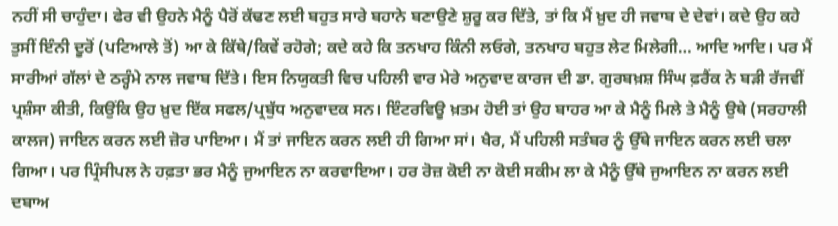ਨਹੀਂ ਸੀ ਚਾਹੁੰਦਾ। ਫੇਰ ਵੀ ਉਹਨੇ ਮੈਨੂੰ ਪੈਰੋਂ ਕੱਢਣ ਲਈ ਬਹੁਤ ਸਾਰੇ ਬਹਾਨੇ ਬਣਾਉਣੇ ਸ਼ੁਰੂ ਕਰ ਦਿੱਤੇ, ਤਾਂ ਕਿ ਮੈਂ ਖ਼ੁਦ ਹੀ ਜਵਾਬ ਦੇ ਦੇਵਾਂ। ਕਦੇ ਉਹ ਕਹੇ ਤੁਸੀਂ ਇੰਨੀ ਦੂਰੋਂ (ਪਟਿਆਲੇ ਤੋਂ) ਆ ਕੇ ਕਿੱਥੇ/ਕਿਵੇਂ ਰਹੋਗੇ; ਕਦੇ ਕਹੇ ਕਿ ਤਨਖਾਹ ਕਿੰਨੀ ਲਓਗੇ, ਤਨਖਾਹ ਬਹੁਤ ਲੇਟ ਮਿਲੇਗੀ… ਆਦਿ ਆਦਿ। ਪਰ ਮੈਂ ਸਾਰੀਆਂ ਗੱਲਾਂ ਦੇ ਠਰ੍ਹੰਮੇ ਨਾਲ ਜਵਾਬ ਦਿੱਤੇ। ਇਸ ਨਿਯੁਕਤੀ ਵਿਚ ਪਹਿਲੀ ਵਾਰ ਮੇਰੇ ਅਨੁਵਾਦ ਕਾਰਜ ਦੀ ਡਾ. ਗੁਰਬਖ਼ਸ਼ ਸਿੰਘ ਫ਼ਰੈਂਕ ਨੇ ਬੜੀ ਰੱਜਵੀਂ ਪ੍ਰਸ਼ੰਸਾ ਕੀਤੀ, ਕਿਉਂਕਿ ਉਹ ਖ਼ੁਦ ਇੱਕ ਸਫਲ/ਪ੍ਰਬੁੱਧ ਅਨੁਵਾਦਕ ਸਨ। ਇੰਟਰਵਿਊ ਖ਼ਤਮ ਹੋਈ ਤਾਂ ਉਹ ਬਾਹਰ ਆ ਕੇ ਮੈਨੂੰ ਮਿਲੇ ਤੇ ਮੈਨੂੰ ਉਥੇ (ਸਰਹਾਲੀ ਕਾਲਜ) ਜਾਇਨ ਕਰਨ ਲਈ ਜ਼ੋਰ ਪਾਇਆ। ਮੈਂ ਤਾਂ ਜਾਇਨ ਕਰਨ ਲਈ ਹੀ ਗਿਆ ਸਾਂ। ਖੈਰ, ਮੈਂ ਪਹਿਲੀ ਸਤੰਬਰ ਨੂੰ ਉੱਥੇ ਜਾਇਨ ਕਰਨ ਲਈ ਚਲਾ ਗਿਆ। ਪਰ ਪ੍ਰਿੰਸੀਪਲ ਨੇ ਹਫ਼ਤਾ ਭਰ ਮੈਨੂੰ ਜੁਆਇਨ ਨਾ ਕਰਵਾਇਆ। ਹਰ ਰੋਜ਼ ਕੋਈ ਨਾ ਕੋਈ ਸਕੀਮ ਲਾ ਕੇ ਮੈਨੂੰ ਉੱਥੇ ਜੁਆਇਨ ਨਾ ਕਰਨ ਲਈ ਦਬਾਅ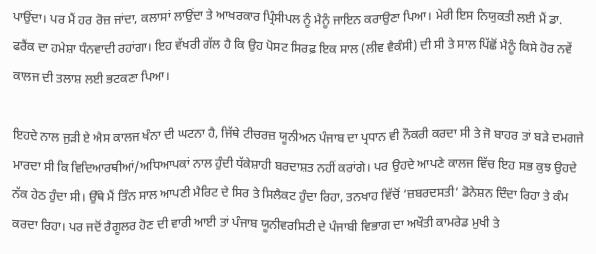ਪਾਉਂਦਾ। ਪਰ ਮੈਂ ਹਰ ਰੋਜ਼ ਜਾਂਦਾ, ਕਲਾਸਾਂ ਲਾਉਂਦਾ ਤੇ ਆਖਰਕਾਰ ਪ੍ਰਿੰਸੀਪਲ ਨੂੰ ਮੈਨੂੰ ਜਾਇਨ ਕਰਾਉਣਾ ਪਿਆ। ਮੇਰੀ ਇਸ ਨਿਯੁਕਤੀ ਲਈ ਮੈਂ ਡਾ. ਫਰੈਂਕ ਦਾ ਹਮੇਸ਼ਾ ਧੰਨਵਾਦੀ ਰਹਾਂਗਾ। ਇਹ ਵੱਖਰੀ ਗੱਲ ਹੈ ਕਿ ਉਹ ਪੋਸਟ ਸਿਰਫ਼ ਇਕ ਸਾਲ (ਲੀਵ ਵੈਕੰਸੀ) ਦੀ ਸੀ ਤੇ ਸਾਲ ਪਿੱਛੋਂ ਮੈਨੂੰ ਕਿਸੇ ਹੋਰ ਨਵੇਂ ਕਾਲਜ ਦੀ ਤਲਾਸ਼ ਲਈ ਭਟਕਣਾ ਪਿਆ।

ਇਹਦੇ ਨਾਲ ਜੁੜੀ ਏ ਐਸ ਕਾਲਜ ਖੰਨਾ ਦੀ ਘਟਨਾ ਹੈ, ਜਿੱਥੇ ਟੀਚਰਜ਼ ਯੂਨੀਅਨ ਪੰਜਾਬ ਦਾ ਪ੍ਰਧਾਨ ਵੀ ਨੌਕਰੀ ਕਰਦਾ ਸੀ ਤੇ ਜੋ ਬਾਹਰ ਤਾਂ ਬੜੇ ਦਮਗਜੇ ਮਾਰਦਾ ਸੀ ਕਿ ਵਿਦਿਆਰਥੀਆਂ/ਅਧਿਆਪਕਾਂ ਨਾਲ ਹੁੰਦੀ ਧੱਕੇਸ਼ਾਹੀ ਬਰਦਾਸ਼ਤ ਨਹੀਂ ਕਰਾਂਗੇ। ਪਰ ਉਹਦੇ ਆਪਣੇ ਕਾਲਜ ਵਿੱਚ ਇਹ ਸਭ ਕੁਝ ਉਹਦੇ ਨੱਕ ਹੇਠ ਹੁੰਦਾ ਸੀ। ਉੱਥੇ ਮੈਂ ਤਿੰਨ ਸਾਲ ਆਪਣੀ ਮੈਰਿਟ ਦੇ ਸਿਰ ਤੇ ਸਿਲੈਕਟ ਹੁੰਦਾ ਰਿਹਾ, ਤਨਖਾਹ ਵਿੱਚੋਂ ‘ਜ਼ਬਰਦਸਤੀ’ ਡੋਨੇਸ਼ਨ ਦਿੰਦਾ ਰਿਹਾ ਤੇ ਕੰਮ ਕਰਦਾ ਰਿਹਾ। ਪਰ ਜਦੋਂ ਰੈਗੂਲਰ ਹੋਣ ਦੀ ਵਾਰੀ ਆਈ ਤਾਂ ਪੰਜਾਬ ਯੂਨੀਵਰਸਿਟੀ ਦੇ ਪੰਜਾਬੀ ਵਿਭਾਗ ਦਾ ਅਖੌਤੀ ਕਾਮਰੇਡ ਮੁਖੀ ਤੇ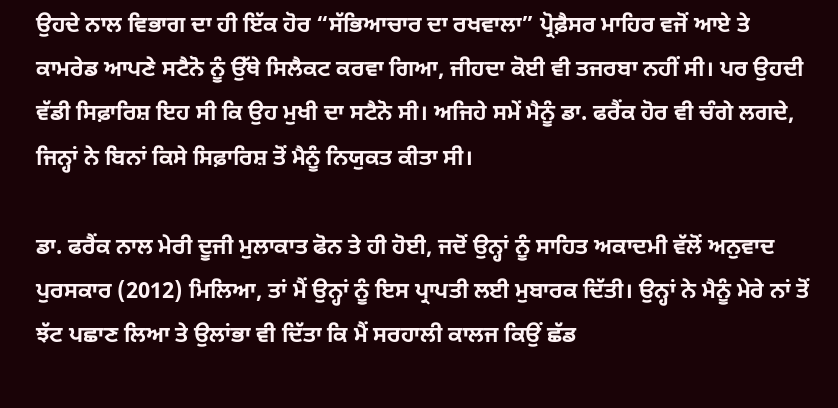ਉਹਦੇ ਨਾਲ ਵਿਭਾਗ ਦਾ ਹੀ ਇੱਕ ਹੋਰ “ਸੱਭਿਆਚਾਰ ਦਾ ਰਖਵਾਲਾ” ਪ੍ਰੋਫ਼ੈਸਰ ਮਾਹਿਰ ਵਜੋਂ ਆਏ ਤੇ ਕਾਮਰੇਡ ਆਪਣੇ ਸਟੈਨੋ ਨੂੰ ਉੱਥੇ ਸਿਲੈਕਟ ਕਰਵਾ ਗਿਆ, ਜੀਹਦਾ ਕੋਈ ਵੀ ਤਜਰਬਾ ਨਹੀਂ ਸੀ। ਪਰ ਉਹਦੀ ਵੱਡੀ ਸਿਫ਼ਾਰਿਸ਼ ਇਹ ਸੀ ਕਿ ਉਹ ਮੁਖੀ ਦਾ ਸਟੈਨੋ ਸੀ। ਅਜਿਹੇ ਸਮੇਂ ਮੈਨੂੰ ਡਾ. ਫਰੈਂਕ ਹੋਰ ਵੀ ਚੰਗੇ ਲਗਦੇ, ਜਿਨ੍ਹਾਂ ਨੇ ਬਿਨਾਂ ਕਿਸੇ ਸਿਫ਼ਾਰਿਸ਼ ਤੋਂ ਮੈਨੂੰ ਨਿਯੁਕਤ ਕੀਤਾ ਸੀ।

ਡਾ. ਫਰੈਂਕ ਨਾਲ ਮੇਰੀ ਦੂਜੀ ਮੁਲਾਕਾਤ ਫੋਨ ਤੇ ਹੀ ਹੋਈ, ਜਦੋਂ ਉਨ੍ਹਾਂ ਨੂੰ ਸਾਹਿਤ ਅਕਾਦਮੀ ਵੱਲੋਂ ਅਨੁਵਾਦ ਪੁਰਸਕਾਰ (2012) ਮਿਲਿਆ, ਤਾਂ ਮੈਂ ਉਨ੍ਹਾਂ ਨੂੰ ਇਸ ਪ੍ਰਾਪਤੀ ਲਈ ਮੁਬਾਰਕ ਦਿੱਤੀ। ਉਨ੍ਹਾਂ ਨੇ ਮੈਨੂੰ ਮੇਰੇ ਨਾਂ ਤੋਂ ਝੱਟ ਪਛਾਣ ਲਿਆ ਤੇ ਉਲਾਂਭਾ ਵੀ ਦਿੱਤਾ ਕਿ ਮੈਂ ਸਰਹਾਲੀ ਕਾਲਜ ਕਿਉਂ ਛੱਡ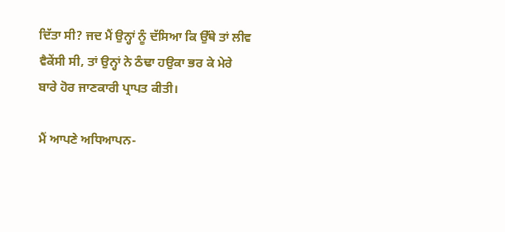ਦਿੱਤਾ ਸੀ? ਜਦ ਮੈਂ ਉਨ੍ਹਾਂ ਨੂੰ ਦੱਸਿਆ ਕਿ ਉੱਥੇ ਤਾਂ ਲੀਵ ਵੈਕੇਂਸੀ ਸੀ, ਤਾਂ ਉਨ੍ਹਾਂ ਨੇ ਠੰਢਾ ਹਉਕਾ ਭਰ ਕੇ ਮੇਰੇ ਬਾਰੇ ਹੋਰ ਜਾਣਕਾਰੀ ਪ੍ਰਾਪਤ ਕੀਤੀ।

ਮੈਂ ਆਪਣੇ ਅਧਿਆਪਨ-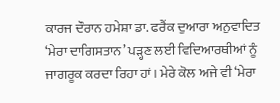ਕਾਰਜ ਦੌਰਾਨ ਹਮੇਸ਼ਾ ਡਾ. ਫਰੈਂਕ ਦੁਆਰਾ ਅਨੁਵਾਦਿਤ ‘ਮੇਰਾ ਦਾਗਿਸਤਾਨ’ ਪੜ੍ਹਣ ਲਈ ਵਿਦਿਆਰਥੀਆਂ ਨੂੰ ਜਾਗਰੂਕ ਕਰਦਾ ਰਿਹਾ ਹਾਂ। ਮੇਰੇ ਕੋਲ ਅਜੇ ਵੀ ‘ਮੇਰਾ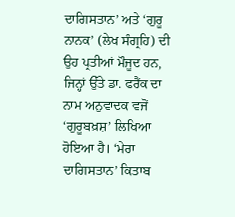ਦਾਗਿਸਤਾਨ’ ਅਤੇ ‘ਗੁਰੂ ਨਾਨਕ’ (ਲੇਖ ਸੰਗ੍ਰਹਿ) ਦੀ ਉਹ ਪ੍ਰਤੀਆਂ ਮੌਜੂਦ ਹਨ, ਜਿਨ੍ਹਾਂ ਉੱਤੇ ਡਾ. ਫਰੈਂਕ ਦਾ ਨਾਮ ਅਨੁਵਾਦਕ ਵਜੋਂ ‘ਗੁਰੂਬਖ਼ਸ਼’ ਲਿਖਿਆ ਹੋਇਆ ਹੈ। ‘ਮੇਰਾ ਦਾਗਿਸਤਾਨ’ ਕਿਤਾਬ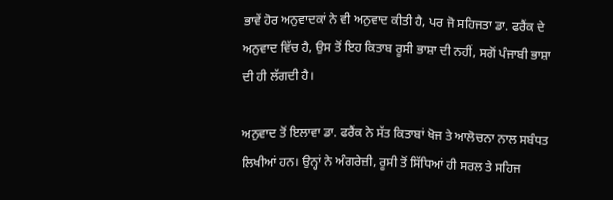ਭਾਵੇਂ ਹੋਰ ਅਨੁਵਾਦਕਾਂ ਨੇ ਵੀ ਅਨੁਵਾਦ ਕੀਤੀ ਹੈ, ਪਰ ਜੋ ਸਹਿਜਤਾ ਡਾ. ਫਰੈਂਕ ਦੇ ਅਨੁਵਾਦ ਵਿੱਚ ਹੈ, ਉਸ ਤੋਂ ਇਹ ਕਿਤਾਬ ਰੂਸੀ ਭਾਸ਼ਾ ਦੀ ਨਹੀਂ, ਸਗੋਂ ਪੰਜਾਬੀ ਭਾਸ਼ਾ ਦੀ ਹੀ ਲੱਗਦੀ ਹੈ।

ਅਨੁਵਾਦ ਤੋਂ ਇਲਾਵਾ ਡਾ. ਫਰੈਂਕ ਨੇ ਸੱਤ ਕਿਤਾਬਾਂ ਖੋਜ ਤੇ ਆਲੋਚਨਾ ਨਾਲ ਸਬੰਧਤ ਲਿਖੀਆਂ ਹਨ। ਉਨ੍ਹਾਂ ਨੇ ਅੰਗਰੇਜ਼ੀ, ਰੂਸੀ ਤੋਂ ਸਿੱਧਿਆਂ ਹੀ ਸਰਲ ਤੇ ਸਹਿਜ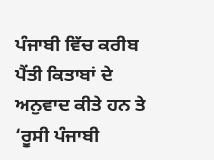ਪੰਜਾਬੀ ਵਿੱਚ ਕਰੀਬ ਪੈਂਤੀ ਕਿਤਾਬਾਂ ਦੇ ਅਨੁਵਾਦ ਕੀਤੇ ਹਨ ਤੇ ‘ਰੂਸੀ ਪੰਜਾਬੀ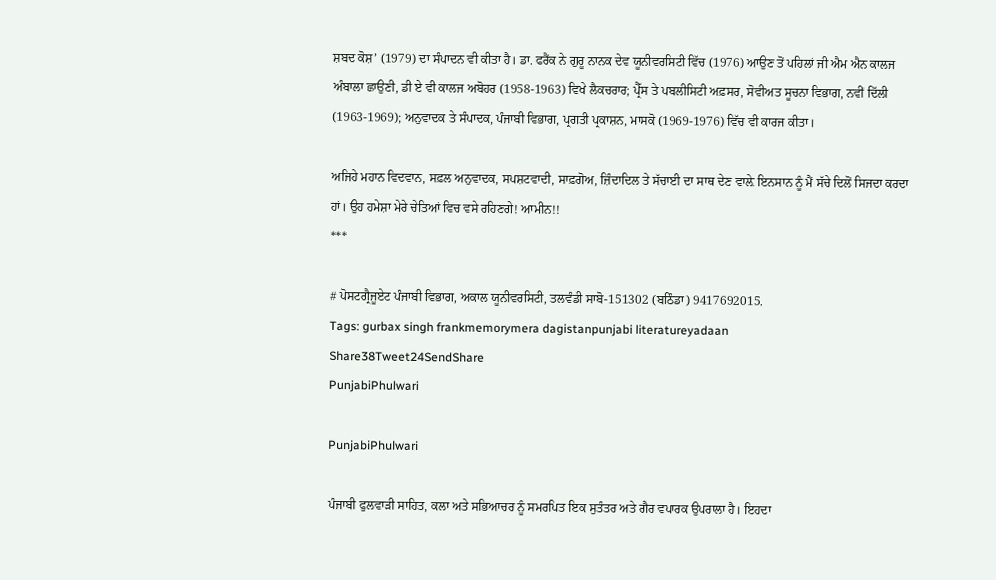ਸ਼ਬਦ ਕੋਸ਼’ (1979) ਦਾ ਸੰਪਾਦਨ ਵੀ ਕੀਤਾ ਹੈ। ਡਾ. ਫਰੈਂਕ ਨੇ ਗੁਰੂ ਨਾਨਕ ਦੇਵ ਯੂਨੀਵਰਸਿਟੀ ਵਿੱਚ (1976) ਆਉਣ ਤੋਂ ਪਹਿਲਾਂ ਜੀ ਐਮ ਐਨ ਕਾਲਜ ਅੰਬਾਲਾ ਛਾਉਣੀ, ਡੀ ਏ ਵੀ ਕਾਲਜ ਅਬੋਹਰ (1958-1963) ਵਿਖੇ ਲੈਕਚਰਾਰ; ਪ੍ਰੈੱਸ ਤੇ ਪਬਲੀਸਿਟੀ ਅਫ਼ਸਰ, ਸੋਵੀਅਤ ਸੂਚਨਾ ਵਿਭਾਗ, ਨਵੀਂ ਦਿੱਲੀ (1963-1969); ਅਨੁਵਾਦਕ ਤੇ ਸੰਪਾਦਕ, ਪੰਜਾਬੀ ਵਿਭਾਗ, ਪ੍ਰਗਤੀ ਪ੍ਰਕਾਸ਼ਨ, ਮਾਸਕੋ (1969-1976) ਵਿੱਚ ਵੀ ਕਾਰਜ ਕੀਤਾ।

ਅਜਿਹੇ ਮਹਾਨ ਵਿਦਵਾਨ, ਸਫ਼ਲ ਅਨੁਵਾਦਕ, ਸਪਸ਼ਟਵਾਦੀ, ਸਾਫ਼ਗੋਅ, ਜ਼ਿੰਦਾਦਿਲ ਤੇ ਸੱਚਾਈ ਦਾ ਸਾਥ ਦੇਣ ਵਾਲ਼ੇ ਇਨਸਾਨ ਨੂੰ ਮੈਂ ਸੱਚੇ ਦਿਲੋਂ ਸਿਜਦਾ ਕਰਦਾ ਹਾਂ। ਉਹ ਹਮੇਸ਼ਾ ਮੇਰੇ ਚੇਤਿਆਂ ਵਿਚ ਵਸੇ ਰਹਿਣਗੇ! ਆਮੀਨ!!
***

# ਪੋਸਟਗ੍ਰੈਜੂਏਟ ਪੰਜਾਬੀ ਵਿਭਾਗ, ਅਕਾਲ ਯੂਨੀਵਰਸਿਟੀ, ਤਲਵੰਡੀ ਸਾਬੋ-151302 (ਬਠਿੰਡਾ) 9417692015.
Tags: gurbax singh frankmemorymera dagistanpunjabi literatureyadaan
Share38Tweet24SendShare
PunjabiPhulwari

PunjabiPhulwari

ਪੰਜਾਬੀ ਫੁਲਵਾੜੀ ਸਾਹਿਤ, ਕਲਾ ਅਤੇ ਸਭਿਆਚਰ ਨੂੰ ਸਮਰਪਿਤ ਇਕ ਸੁਤੰਤਰ ਅਤੇ ਗੈਰ ਵਪਾਰਕ ਉਪਰਾਲਾ ਹੈ। ਇਹਦਾ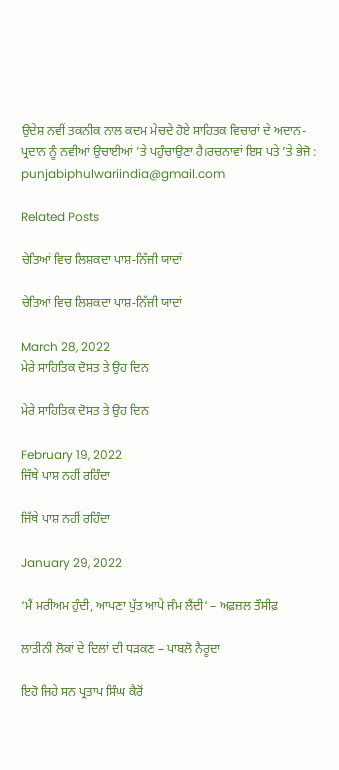ਉਦੇਸ਼ ਨਵੀਂ ਤਕਨੀਕ ਨਾਲ ਕਦਮ ਮੇਚਦੇ ਹੋਏ ਸਾਹਿਤਕ ਵਿਚਾਰਾਂ ਦੇ ਅਦਾਨ-ਪ੍ਰਦਾਨ ਨੂੰ ਨਵੀਆਂ ਉਚਾਈਆਂ ’ਤੇ ਪਹੁੰਚਾਉਣਾ ਹੈ।ਰਚਨਾਵਾਂ ਇਸ ਪਤੇ ’ਤੇ ਭੇਜੋ : punjabiphulwariindia@gmail.com

Related Posts

ਚੇਤਿਆਂ ਵਿਚ ਲਿਸ਼ਕਦਾ ਪਾਸ਼-ਨਿੱਜੀ ਯਾਦਾਂ

ਚੇਤਿਆਂ ਵਿਚ ਲਿਸ਼ਕਦਾ ਪਾਸ਼-ਨਿੱਜੀ ਯਾਦਾਂ

March 28, 2022
ਮੇਰੇ ਸਾਹਿਤਿਕ ਦੋਸਤ ਤੇ ਉਹ ਦਿਨ

ਮੇਰੇ ਸਾਹਿਤਿਕ ਦੋਸਤ ਤੇ ਉਹ ਦਿਨ

February 19, 2022
ਜਿੱਥੇ ਪਾਸ਼ ਨਹੀਂ ਰਹਿੰਦਾ

ਜਿੱਥੇ ਪਾਸ਼ ਨਹੀਂ ਰਹਿੰਦਾ

January 29, 2022

‘ਮੈਂ ਮਰੀਅਮ ਹੁੰਦੀ, ਆਪਣਾ ਪੁੱਤ ਆਪੇ ਜੰਮ ਲੈਂਦੀ‘ – ਅਫ਼ਜ਼ਲ ਤੌਸੀਫ਼

ਲਾਤੀਨੀ ਲੋਕਾਂ ਦੇ ਦਿਲਾਂ ਦੀ ਧੜਕਣ – ਪਾਬਲੋ ਨੈਰੂਦਾ

ਇਹੋ ਜਿਹੇ ਸਨ ਪ੍ਰਤਾਪ ਸਿੰਘ ਕੈਰੋਂ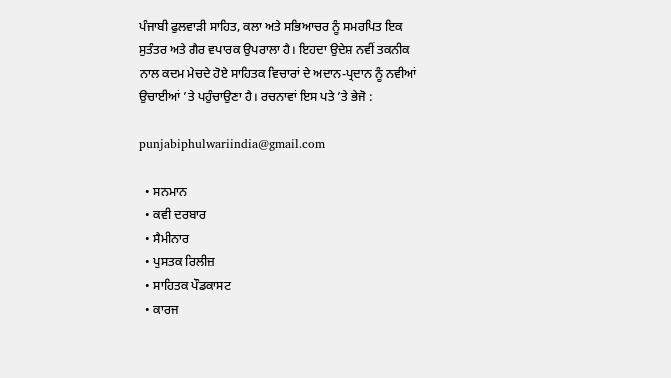ਪੰਜਾਬੀ ਫੁਲਵਾੜੀ ਸਾਹਿਤ, ਕਲਾ ਅਤੇ ਸਭਿਆਚਰ ਨੂੰ ਸਮਰਪਿਤ ਇਕ ਸੁਤੰਤਰ ਅਤੇ ਗੈਰ ਵਪਾਰਕ ਉਪਰਾਲਾ ਹੈ। ਇਹਦਾ ਉਦੇਸ਼ ਨਵੀਂ ਤਕਨੀਕ ਨਾਲ ਕਦਮ ਮੇਚਦੇ ਹੋਏ ਸਾਹਿਤਕ ਵਿਚਾਰਾਂ ਦੇ ਅਦਾਨ-ਪ੍ਰਦਾਨ ਨੂੰ ਨਵੀਆਂ ਉਚਾਈਆਂ ’ਤੇ ਪਹੁੰਚਾਉਣਾ ਹੈ। ਰਚਨਾਵਾਂ ਇਸ ਪਤੇ ’ਤੇ ਭੇਜੋ :

punjabiphulwariindia@gmail.com

  • ਸਨਮਾਨ
  • ਕਵੀ ਦਰਬਾਰ
  • ਸੈਮੀਨਾਰ
  • ਪੁਸਤਕ ਰਿਲੀਜ਼
  • ਸਾਹਿਤਕ ਪੌਡਕਾਸਟ
  • ਕਾਰਜ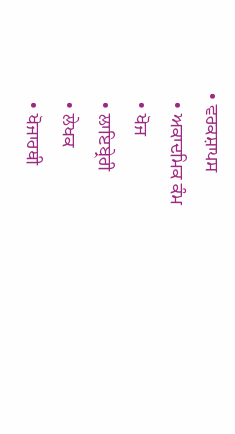• ਵਰਕਸ਼ਾਪਸ
  • ਅਕਾਦਮਿਕ ਕੰਮ
  • ਖੋਜ
  • ਲਾਇਬ੍ਰੇਰੀ
  • ਲੇਖਕ
  • ਖੋਜਾਰਥੀ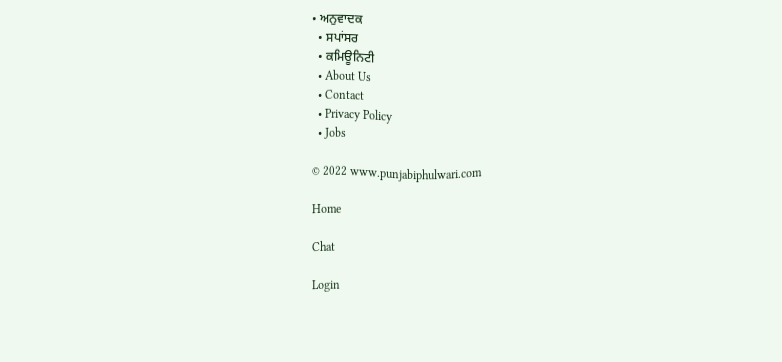• ਅਨੁਵਾਦਕ
  • ਸਪਾਂਸਰ
  • ਕਮਿਊਨਿਟੀ
  • About Us
  • Contact
  • Privacy Policy
  • Jobs

© 2022 www.punjabiphulwari.com

Home

Chat

Login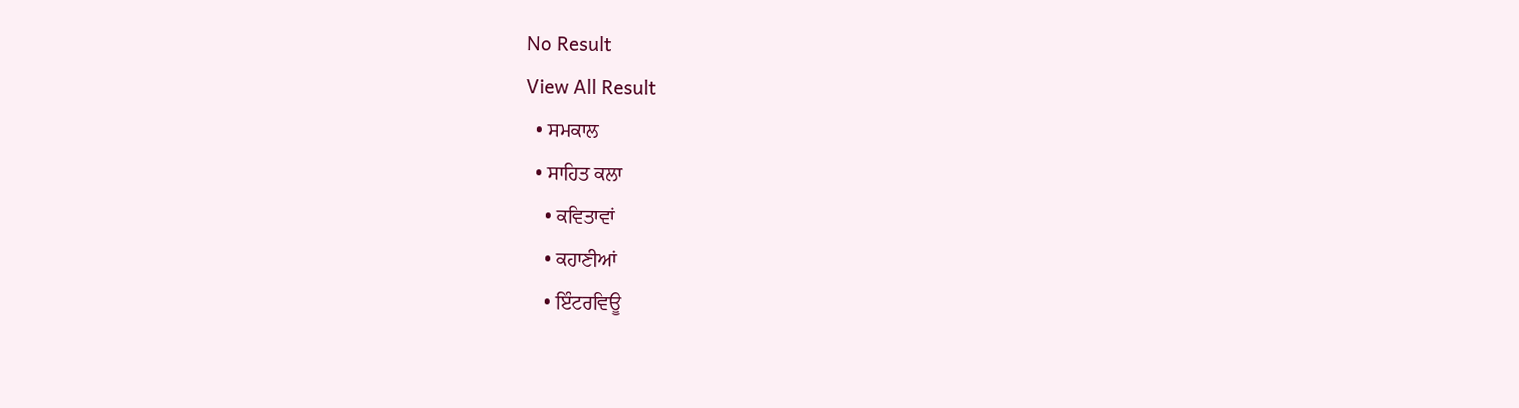No Result
View All Result
  • ਸਮਕਾਲ
  • ਸਾਹਿਤ ਕਲਾ
    • ਕਵਿਤਾਵਾਂ
    • ਕਹਾਣੀਆਂ
    • ਇੰਟਰਵਿਊ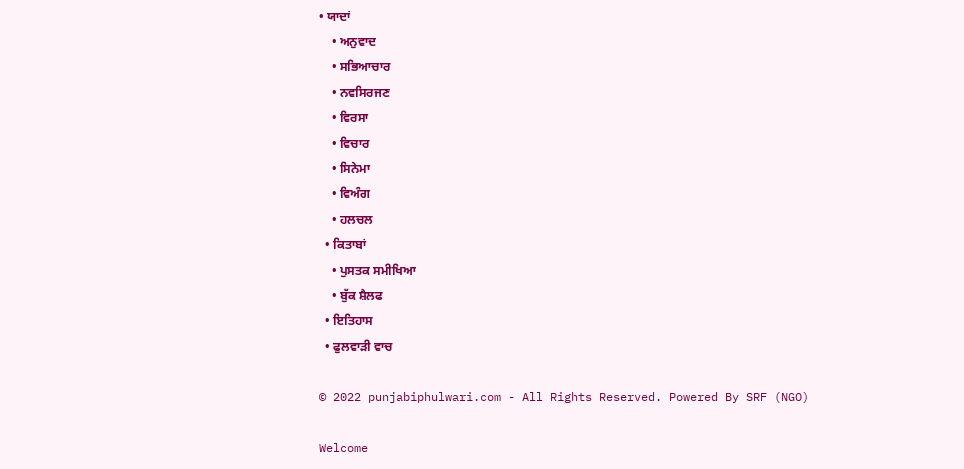• ਯਾਦਾਂ
    • ਅਨੁਵਾਦ
    • ਸਭਿਆਚਾਰ
    • ਨਵਸਿਰਜਣ
    • ਵਿਰਸਾ
    • ਵਿਚਾਰ
    • ਸਿਨੇਮਾ
    • ਵਿਅੰਗ
    • ਹਲਚਲ
  • ਕਿਤਾਬਾਂ
    • ਪੁਸਤਕ ਸਮੀਖਿਆ
    • ਬੁੱਕ ਸ਼ੈਲਫ
  • ਇਤਿਹਾਸ
  • ਫੁਲਵਾੜੀ ਵਾਚ

© 2022 punjabiphulwari.com - All Rights Reserved. Powered By SRF (NGO)

Welcome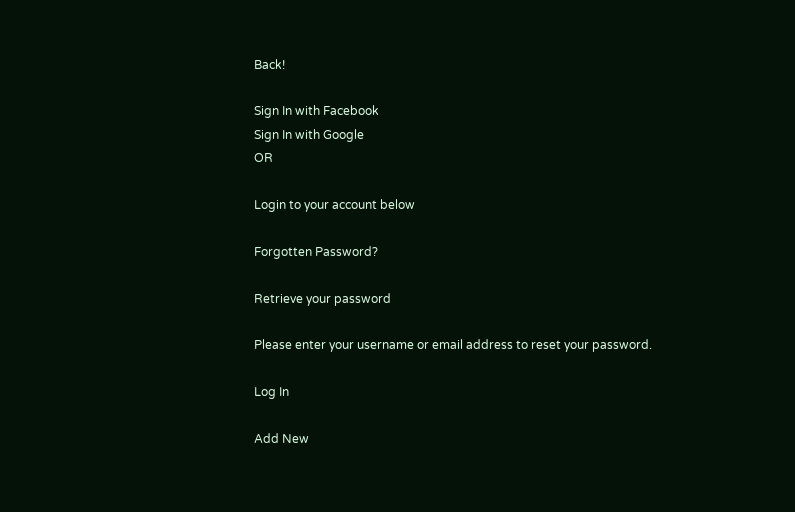Back!

Sign In with Facebook
Sign In with Google
OR

Login to your account below

Forgotten Password?

Retrieve your password

Please enter your username or email address to reset your password.

Log In

Add New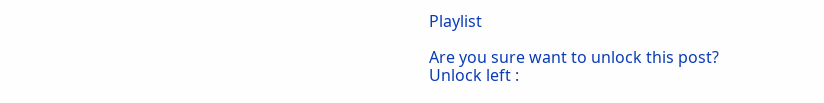Playlist

Are you sure want to unlock this post?
Unlock left :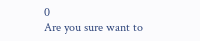0
Are you sure want to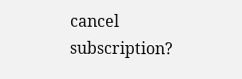cancel subscription?